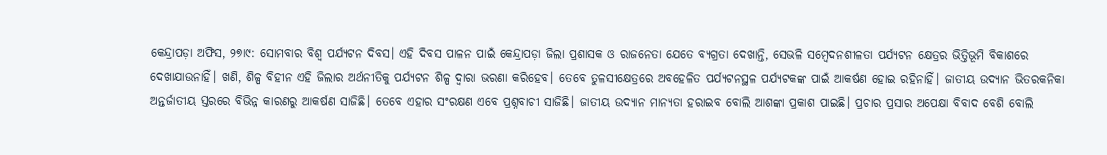କେନ୍ଦ୍ରାପଡ଼ା ଅଫିସ, ୨୭ା୯: ସୋମବାର ବିଶ୍ୱ ପର୍ଯ୍ୟଟନ ଦିବସ। ଏହି ଦିବସ ପାଳନ ପାଇଁ କେନ୍ଦ୍ରାପଡ଼ା ଜିଲା ପ୍ରଶାସକ ଓ ରାଜନେତା ଯେତେ ବ୍ୟଗ୍ରତା ଦେଖାନ୍ତି, ସେଭଳି ସମ୍ବେଦନଶୀଳତା ପର୍ଯ୍ୟଟନ କ୍ଷେତ୍ରର ଭିତ୍ତିଭୂମି ବିକାଶରେ ଦେଖାଯାଉନାହିଁ। ଖଣି, ଶିଳ୍ପ ବିହୀନ ଏହି ଜିଲାର ଅର୍ଥନୀତିକୁ ପର୍ଯ୍ୟଟନ ଶିଳ୍ପ ଦ୍ୱାରା ଭରଣା କରିହେବ। ତେବେ ତୁଳସୀକ୍ଷେତ୍ରରେ ଅବହେଳିତ ପର୍ଯ୍ୟଟନସ୍ଥଳ ପର୍ଯ୍ୟଟକଙ୍କ ପାଇଁ ଆକର୍ଷଣ ହୋଇ ରହିନାହିଁ। ଜାତୀୟ ଉଦ୍ୟାନ ଭିତରକନିକା ଅନ୍ତର୍ଜାତୀୟ ସ୍ତରରେ ବିଭିନ୍ନ କାରଣରୁ ଆକର୍ଷଣ ସାଜିଛି। ତେବେ ଏହାର ସଂରକ୍ଷଣ ଏବେ ପ୍ରଶ୍ନବାଚୀ ସାଜିଛି। ଜାତୀୟ ଉଦ୍ୟାନ ମାନ୍ୟତା ହରାଇବ ବୋଲି ଆଶଙ୍କା ପ୍ରକାଶ ପାଇଛି। ପ୍ରଚାର ପ୍ରସାର ଅପେକ୍ଷା ବିବାଦ ବେଶି ବୋଲି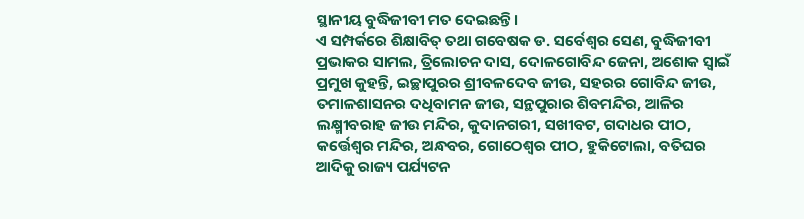ସ୍ଥାନୀୟ ବୁଦ୍ଧିଜୀବୀ ମତ ଦେଇଛନ୍ତି।
ଏ ସମ୍ପର୍କରେ ଶିକ୍ଷାବିତ୍ ତଥା ଗବେଷକ ଡ. ସର୍ବେଶ୍ୱର ସେଣ, ବୁଦ୍ଧିଜୀବୀ ପ୍ରଭାକର ସାମଲ, ତ୍ରିଲୋଚନ ଦାସ, ଦୋଳଗୋବିନ୍ଦ ଜେନା, ଅଶୋକ ସ୍ବାଇଁ ପ୍ରମୁଖ କୁହନ୍ତି, ଇଚ୍ଛାପୁରର ଶ୍ରୀବଳଦେବ ଜୀଉ, ସହରର ଗୋବିନ୍ଦ ଜୀଉ, ତମାଳଶାସନର ଦଧିବାମନ ଜୀଉ, ସନ୍ଥପୁରାର ଶିବମନ୍ଦିର, ଆଳିର ଲକ୍ଷ୍ମୀବରାହ ଜୀଉ ମନ୍ଦିର, କୁଦାନଗରୀ, ସଖୀବଟ, ଗଦାଧର ପୀଠ, କର୍ତ୍ତେଶ୍ୱର ମନ୍ଦିର, ଅନ୍ଧବର, ଗୋଠେଶ୍ୱର ପୀଠ, ହୁକିଟୋଲା, ବତିଘର ଆଦିକୁ ରାଜ୍ୟ ପର୍ଯ୍ୟଟନ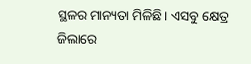ସ୍ଥଳର ମାନ୍ୟତା ମିଳିଛି। ଏସବୁ କ୍ଷେତ୍ର ଜିଲାରେ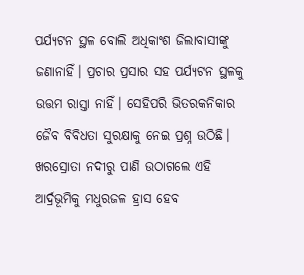ପର୍ଯ୍ୟଟନ ସ୍ଥଳ ବୋଲି ଅଧିକାଂଶ ଜିଲାବାସୀଙ୍କୁ ଜଣାନାହିଁ। ପ୍ରଚାର ପ୍ରସାର ସହ ପର୍ଯ୍ୟଟନ ସ୍ଥଳକୁ ଉତ୍ତମ ରାସ୍ତା ନାହିଁ। ସେହିପରି ଭିତରକନିକାର ଜୈବ ବିବିଧତା ସୁରକ୍ଷାକୁ ନେଇ ପ୍ରଶ୍ନ ଉଠିଛି। ଖରସ୍ରୋତା ନଦୀରୁ ପାଣି ଉଠାଗଲେ ଏହି ଆର୍ଦ୍ରଭୂମିକୁ ମଧୁରଜଳ ହ୍ରାସ ହେବ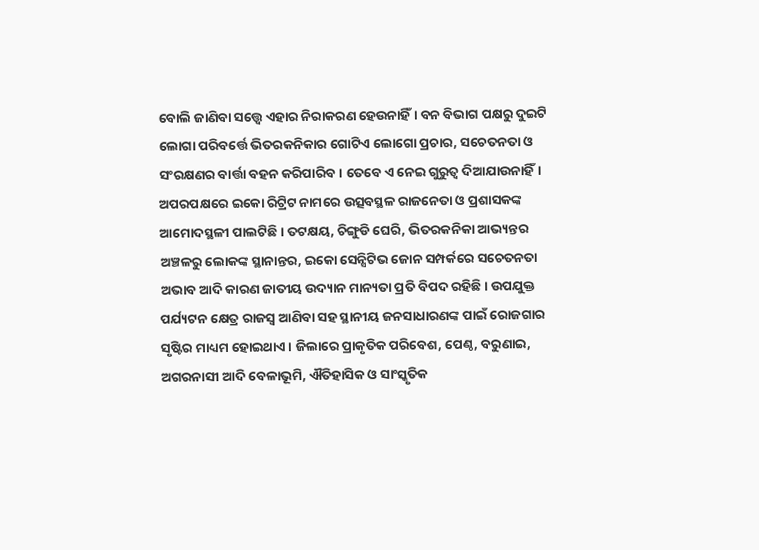ବୋଲି ଜାଣିବା ସତ୍ତ୍ୱେ ଏହାର ନିରାକରଣ ହେଉନାହିଁ। ବନ ବିଭାଗ ପକ୍ଷରୁ ଦୁଇଟି ଲୋଗା ପରିବର୍ତ୍ତେ ଭିତରକନିକାର ଗୋଟିଏ ଲୋଗୋ ପ୍ରଚାର, ସଚେତନତା ଓ ସଂରକ୍ଷଣର ବାର୍ତ୍ତା ବହନ କରିପାରିବ। ତେବେ ଏ ନେଇ ଗୁରୁତ୍ୱ ଦିଆଯାଉନାହିଁ। ଅପରପକ୍ଷରେ ଇକୋ ରିଟ୍ରିଟ ନାମରେ ଉତ୍ସବସ୍ଥଳ ରାଜନେତା ଓ ପ୍ରଶାସକଙ୍କ ଆମୋଦସ୍ଥଳୀ ପାଲଟିଛି। ତଟକ୍ଷୟ, ଚିଙ୍ଗୁଡି ଘେରି, ଭିତରକନିକା ଆଭ୍ୟନ୍ତର ଅଞ୍ଚଳରୁ ଲୋକଙ୍କ ସ୍ଥାନାନ୍ତର, ଇକୋ ସେନ୍ସିଟିଭ ଜୋନ ସମ୍ପର୍କରେ ସଚେତନତା ଅଭାବ ଆଦି କାରଣ ଜାତୀୟ ଉଦ୍ୟାନ ମାନ୍ୟତା ପ୍ରତି ବିପଦ ରହିଛି। ଉପଯୁକ୍ତ ପର୍ଯ୍ୟଟନ କ୍ଷେତ୍ର ରାଜସ୍ବ ଆଣିବା ସହ ସ୍ଥାନୀୟ ଜନସାଧାରଣଙ୍କ ପାଇଁ ରୋଜଗାର ସୃଷ୍ଟିର ମାଧ୍ୟମ ହୋଇଥାଏ। ଜିଲାରେ ପ୍ରାକୃତିକ ପରିବେଶ, ପେଣ୍ଠ, ବରୁଣାଇ, ଅଗରନାସୀ ଆଦି ବେଳାଭୂମି, ଐତିହାସିକ ଓ ସାଂସ୍କୃତିକ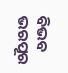ବିଭବ ଭରପୂର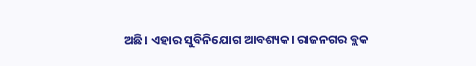ଅଛି। ଏହାର ସୁବିନିଯୋଗ ଆବଶ୍ୟକ। ରାଜନଗର ବ୍ଲକ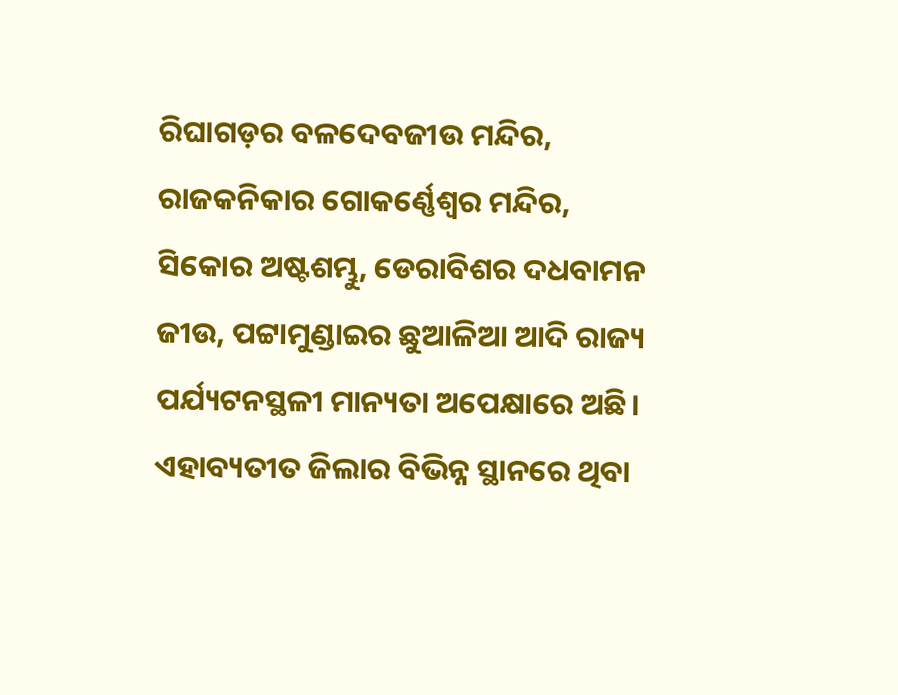ରିଘାଗଡ଼ର ବଳଦେବଜୀଉ ମନ୍ଦିର, ରାଜକନିକାର ଗୋକର୍ଣ୍ଣେଶ୍ୱର ମନ୍ଦିର, ସିକୋର ଅଷ୍ଟଶମ୍ଭୁ, ଡେରାବିଶର ଦଧବାମନ ଜୀଉ, ପଟ୍ଟାମୁଣ୍ଡାଇର ଛୁଆଳିଆ ଆଦି ରାଜ୍ୟ ପର୍ଯ୍ୟଟନସ୍ଥଳୀ ମାନ୍ୟତା ଅପେକ୍ଷାରେ ଅଛି। ଏହାବ୍ୟତୀତ ଜିଲାର ବିଭିନ୍ନ ସ୍ଥାନରେ ଥିବା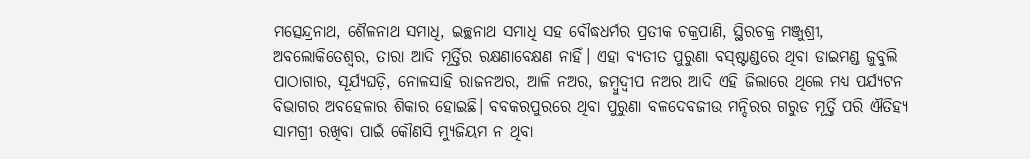ମତ୍ସେନ୍ଦ୍ରନାଥ, ଶୈଳନାଥ ସମାଧି, ଇଚ୍ଛନାଥ ସମାଧି ସହ ବୌଦ୍ଧଧର୍ମର ପ୍ରତୀକ ଚକ୍ରପାଣି, ସ୍ଥିରଚକ୍ର ମଞ୍ଜୁଶ୍ରୀ, ଅବଲୋକିତେଶ୍ୱର, ତାରା ଆଦି ମୂର୍ତ୍ତିର ରକ୍ଷଣାବେକ୍ଷଣ ନାହିଁ। ଏହା ବ୍ୟତୀତ ପୁରୁଣା ବସ୍ଷ୍ଟାଣ୍ଡରେ ଥିବା ଡାଇମଣ୍ଡ ଜୁବୁଲି ପାଠାଗାର, ସୂର୍ଯ୍ୟଘଡ଼ି, ନୋଳସାହି ରାଜନଅର, ଆଳି ନଅର, ଜମ୍ବୁଦ୍ୱୀପ ନଅର ଆଦି ଏହି ଜିଲାରେ ଥିଲେ ମଧ୍ୟ ପର୍ଯ୍ୟଟନ ବିଭାଗର ଅବହେଳାର ଶିକାର ହୋଇଛି। ବବକରପୁରରେ ଥିବା ପୁରୁଣା ବଳଦେବଜୀଉ ମନ୍ଦିରର ଗରୁଡ ମୂର୍ତ୍ତି ପରି ଐତିହ୍ୟ ସାମଗ୍ରୀ ରଖିବା ପାଇଁ କୌଣସି ମ୍ୟୁଜିୟମ ନ ଥିବା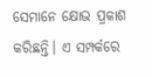ସେମାନେ କ୍ଷୋଭ ପ୍ରକାଶ କରିଛନ୍ତି। ଏ ସମ୍ପର୍କରେ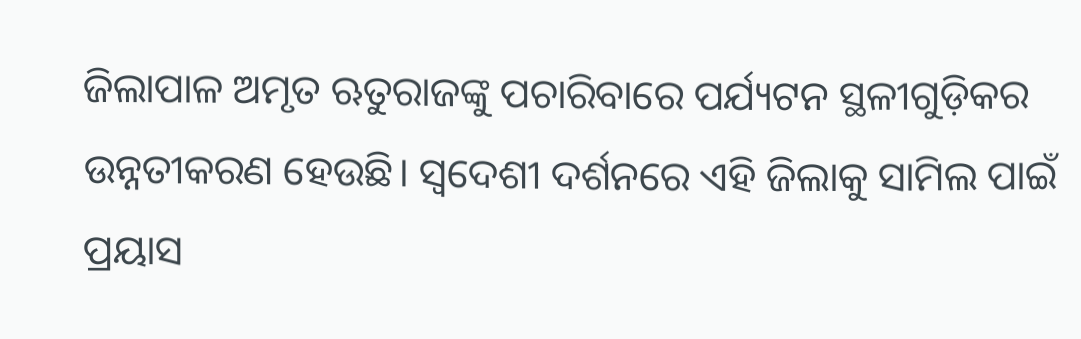ଜିଲାପାଳ ଅମୃତ ଋତୁରାଜଙ୍କୁ ପଚାରିବାରେ ପର୍ଯ୍ୟଟନ ସ୍ଥଳୀଗୁଡ଼ିକର ଉନ୍ନତୀକରଣ ହେଉଛି। ସ୍ବଦେଶୀ ଦର୍ଶନରେ ଏହି ଜିଲାକୁ ସାମିଲ ପାଇଁ ପ୍ରୟାସ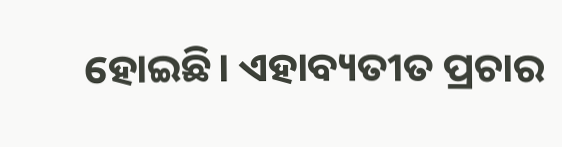ହୋଇଛି। ଏହାବ୍ୟତୀତ ପ୍ରଚାର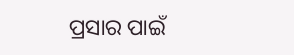ପ୍ରସାର ପାଇଁ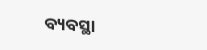ବ୍ୟବସ୍ଥା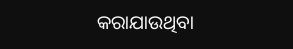କରାଯାଉଥିବା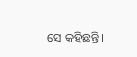ସେ କହିଛନ୍ତି।